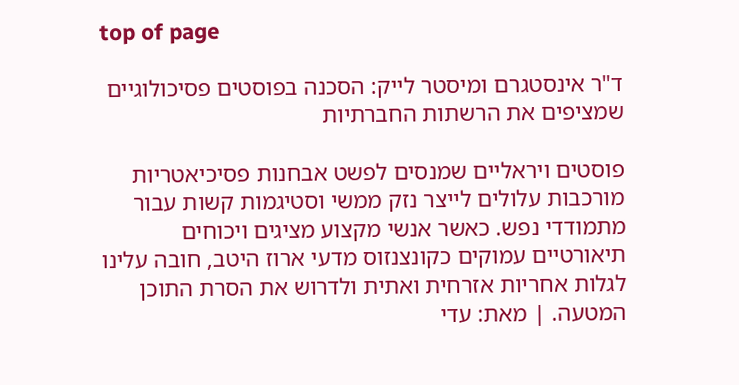top of page

ד"ר אינסטגרם ומיסטר לייק: הסכנה בפוסטים פסיכולוגיים שמציפים את הרשתות החברתיות

פוסטים ויראליים שמנסים לפשט אבחנות פסיכיאטריות מורכבות עלולים לייצר נזק ממשי וסטיגמות קשות עבור מתמודדי נפש. כאשר אנשי מקצוע מציגים ויכוחים תיאורטיים עמוקים כקונצנזוס מדעי ארוז היטב, חובה עלינו לגלות אחריות אזרחית ואתית ולדרוש את הסרת התוכן המטעה. | מאת: עדי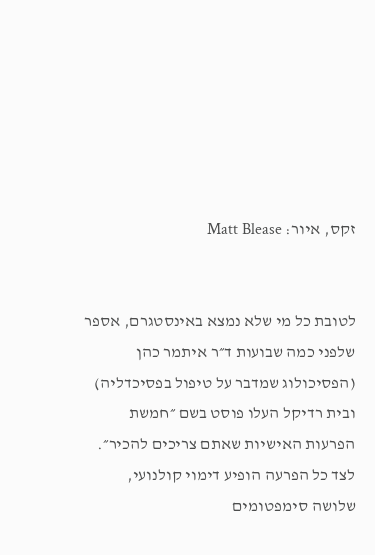זקס, איור: Matt Blease


לטובת כל מי שלא נמצא באינסטגרם, אספר שלפני כמה שבועות ד״ר איתמר כהן (הפסיכולוג שמדבר על טיפול בפסיכדליה) ובית רדיקל העלו פוסט בשם ״חמשת הפרעות האישיות שאתם צריכים להכיר״. לצד כל הפרעה הופיע דימוי קולנועי, שלושה סימפטומים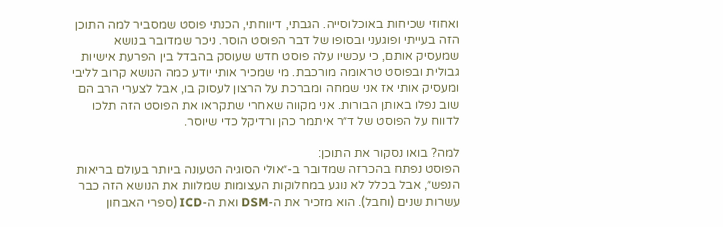ואחוזי שכיחות באוכלוסייה. הגבתי, דיווחתי, הכנתי פוסט שמסביר למה התוכן הזה בעייתי ופוגעני ובסופו של דבר הפוסט הוסר. ניכר שמדובר בנושא שמעסיק אותם, כי עכשיו עלה פוסט חדש שעוסק בהבדל בין הפרעת אישיות גבולית ובפוסט טראומה מורכבת. מי שמכיר אותי יודע כמה הנושא קרוב לליבי ומעסיק אותי אז אני שמחה ומברכת על הרצון לעסוק בו, אבל לצערי הרב הם שוב נפלו באותן הבורות. אני מקווה שאחרי שתקראו את הפוסט הזה תלכו לדווח על הפוסט של ד״ר איתמר כהן ורדיקל כדי שיוסר.

למה? בואו נסקור את התוכן:
הפוסט נפתח בהכרזה שמדובר ב-״אולי הסוגיה הטעונה ביותר בעולם בריאות הנפש״, אבל בכלל לא נוגע במחלוקות העצומות שמלוות את הנושא הזה כבר עשרות שנים (וחבל). הוא מזכיר את ה-DSM ואת ה-ICD (ספרי האבחון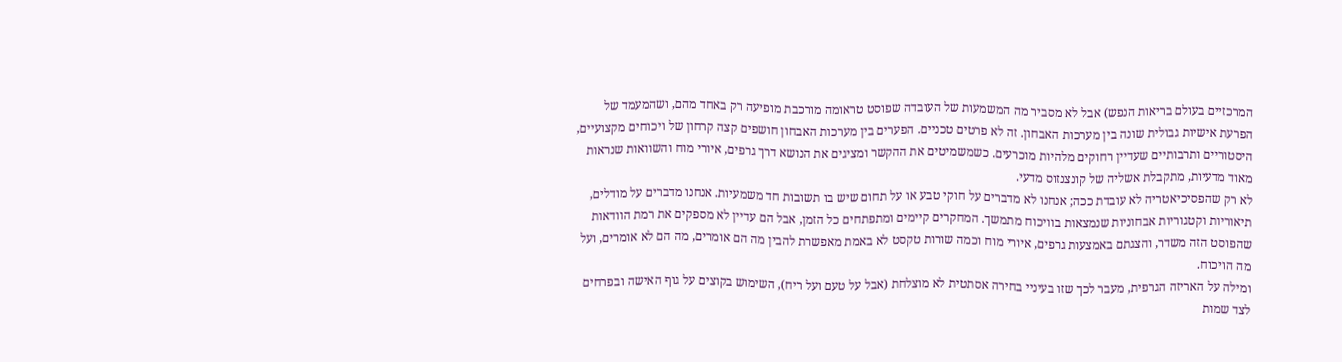המרכזיים בעולם בריאות הנפש) אבל לא מסביר מה המשמעות של העובדה שפוסט טראומה מורכבת מופיעה רק באחד מהם, ושהמעמד של הפרעת אישיות גבולית שונה בין מערכות האבחון. זה לא פרטים טכניים. הפערים בין מערכות האבחון חושפים קצה קרחון של ויכוחים מקצועיים, היסטוריים ותרבותיים שעדיין רחוקים מלהיות מוכרעים. כשמשמיטים את ההקשר ומציגים את הנושא דרך גרפים, איורי מוח והשוואות שנראות מאוד מדעיות, מתקבלת אשליה של קונצנזוס מדעי.
לא רק שהפסיכיאטריה לא עובדת ככה; אנחנו לא מדברים על חוקי טבע או על תחום שיש בו תשובות חד משמעיות. אנחנו מדברים על מודלים, תיאוריות וקטגוריות אבחוניות שנמצאות בוויכוח מתמשך. המחקרים קיימים ומתפתחים כל הזמן, אבל הם עדיין לא מספקים את רמת הוודאות שהפוסט הזה משדר, והצגתם באמצעות גרפים, איורי מוח וכמה שורות טקסט לא באמת מאפשרת להבין מה הם אומרים, מה הם לא אומרים, ועל מה הויכוח.
ומילה על האריזה הגרפית, מעבר לכך שזו בעיניי בחירה אסתטית לא מוצלחת (אבל על טעם ועל ריח), השימוש בקוצים על גוף האישה ובפרחים לצד שמות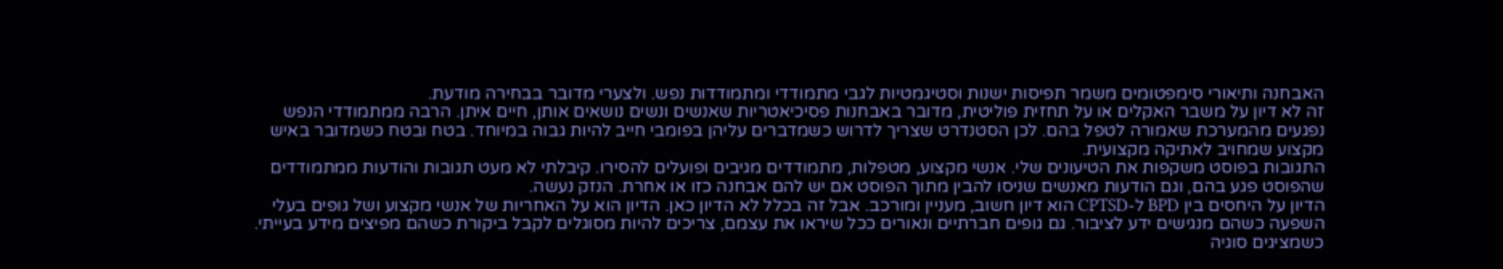האבחנה ותיאורי סימפטומים משמר תפיסות ישנות וסטיגמטיות לגבי מתמודדי ומתמודדות נפש. ולצערי מדובר בבחירה מודעת.
זה לא דיון על משבר האקלים או על תחזית פוליטית, מדובר באבחנות פסיכיאטריות שאנשים ונשים נושאים אותן, חיים איתן. הרבה ממתמודדי הנפש נפגעים מהמערכת שאמורה לטפל בהם. לכן הסטנדרט שצריך לדרוש כשמדברים עליהן בפומבי חייב להיות גבוה במיוחד. בטח ובטח כשמדובר באיש מקצוע שמחויב לאתיקה מקצועית.
התגובות בפוסט משקפות את הטיעונים שלי. אנשי מקצוע, מטפלות, מתמודדים מגיבים ופועלים להסירו. קיבלתי לא מעט תגובות והודעות ממתמודדים שהפוסט פגע בהם, וגם הודעות מאנשים שניסו להבין מתוך הפוסט אם יש להם אבחנה כזו או אחרת. הנזק נעשה.
הדיון על היחסים בין BPD ל-CPTSD הוא דיון חשוב, מעניין ומורכב. אבל זה בכלל לא הדיון כאן. הדיון הוא על האחריות של אנשי מקצוע ושל גופים בעלי השפעה כשהם מנגישים ידע לציבור. גם גופים חברתיים ונאורים ככל שיראו את עצמם, צריכים להיות מסוגלים לקבל ביקורת כשהם מפיצים מידע בעייתי. כשמציגים סוגיה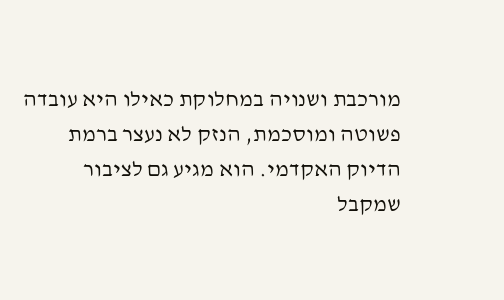מורכבת ושנויה במחלוקת כאילו היא עובדה פשוטה ומוסכמת, הנזק לא נעצר ברמת הדיוק האקדמי. הוא מגיע גם לציבור שמקבל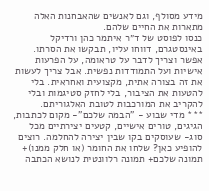מידע מסולף, וגם לאנשים שהאבחנות האלה מתארות את החיים שלהם.
כנסו לפוסט של ד״ר איתמר כהן ורדיקל באינסטגרם, דווחו עליו, תבקשו את הסרתו.
אפשר וצריך לדבר על טראומה, על הפרעות אישיות ועל התמודדות נפשית. אבל צריך לעשות את זה בצורה אתית, מקצועית ואחראית. בלי להטעות את הציבור, בלי לחזק סטיגמות ובלי להקריב את המורכבות לטובת האלגוריתם.
*** מדי שבוע - "הבמה שלכם"- מקום לכתבות, הגיגים, טורים אישיים, קטעים יצירתיים מכל סוג- שעוסקים בקו שבין יצירה להחלמה. רוצים להופיע כאן? שלחו את החומר (או חלק ממנו)+ תמונה שלכם+ תמונה רלוונטית לנושא הכתבה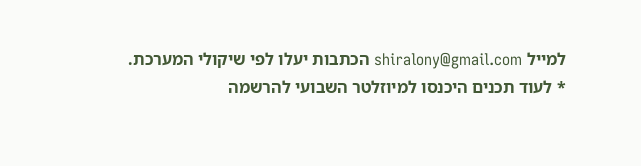למייל shiralony@gmail.com הכתבות יעלו לפי שיקולי המערכת.
* לעוד תכנים היכנסו למיוזלטר השבועי להרשמה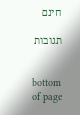חינם

תגובות


bottom of page